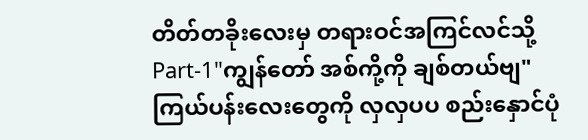တိတ်တခိုးလေးမှ တရားဝင်အကြင်လင်သို့
Part-1"ကျွန်တော် အစ်ကို့ကို ချစ်တယ်ဗျ"
ကြယ်ပန်းလေးတွေကို လှလှပပ စည်းနှောင်ပုံ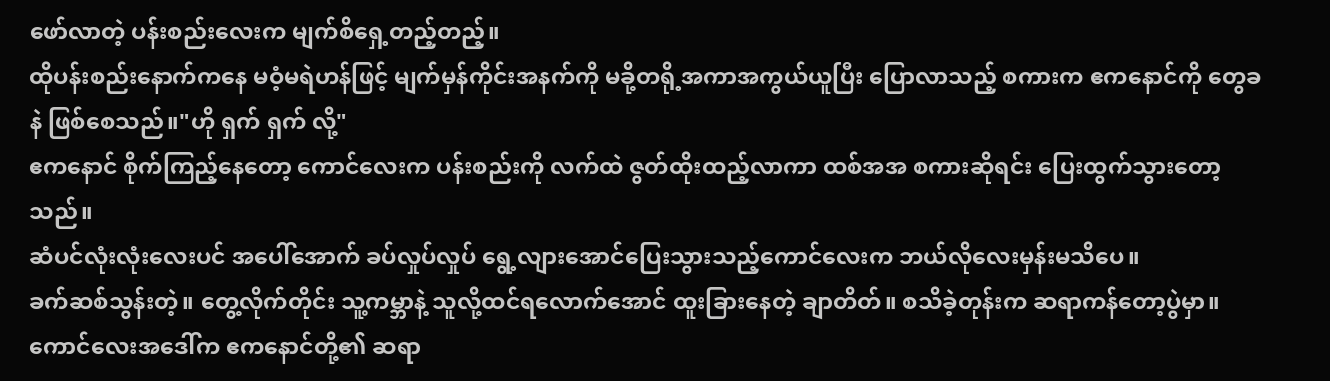ဖော်လာတဲ့ ပန်းစည်းလေးက မျက်စိရှေ့တည့်တည့်။
ထိုပန်းစည်းနောက်ကနေ မဝံ့မရဲဟန်ဖြင့် မျက်မှန်ကိုင်းအနက်ကို မခို့တရို့အကာအကွယ်ယူပြီး ပြောလာသည့် စကားက ဧကနောင်ကို တွေခနဲ ဖြစ်စေသည်။"ဟို ရှက် ရှက် လို့"
ဧကနောင် စိုက်ကြည့်နေတော့ ကောင်လေးက ပန်းစည်းကို လက်ထဲ ဇွတ်ထိုးထည့်လာကာ ထစ်အအ စကားဆိုရင်း ပြေးထွက်သွားတော့သည်။
ဆံပင်လုံးလုံးလေးပင် အပေါ်အောက် ခပ်လှုပ်လှုပ် ရွေ့လျားအောင်ပြေးသွားသည့်ကောင်လေးက ဘယ်လိုလေးမှန်းမသိပေ။
ခက်ဆစ်သွန်းတဲ့။ တွေ့လိုက်တိုင်း သူ့ကမ္ဘာနဲ့ သူလို့ထင်ရလောက်အောင် ထူးခြားနေတဲ့ ချာတိတ်။ စသိခဲ့တုန်းက ဆရာကန်တော့ပွဲမှာ။ ကောင်လေးအဒေါ်က ဧကနောင်တို့၏ ဆရာ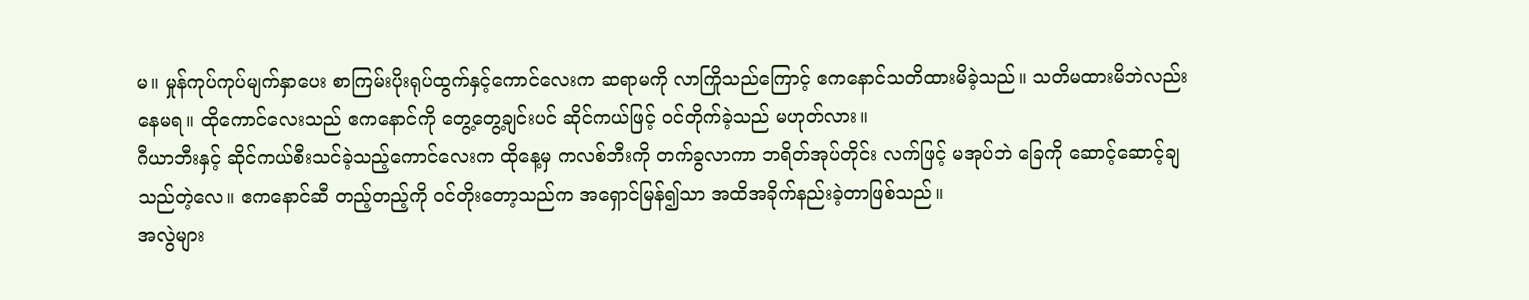မ။ မှုန်ကုပ်ကုပ်မျက်နှာပေး စာကြမ်းပိုးရုပ်ထွက်နှင့်ကောင်လေးက ဆရာမကို လာကြိုသည်ကြောင့် ဧကနောင်သတိထားမိခဲ့သည်။ သတိမထားမိဘဲလည်း နေမရ။ ထိုကောင်လေးသည် ဧကနောင်ကို တွေ့တွေ့ချင်းပင် ဆိုင်ကယ်ဖြင့် ဝင်တိုက်ခဲ့သည် မဟုတ်လား။
ဂီယာဘီးနှင့် ဆိုင်ကယ်စီးသင်ခဲ့သည့်ကောင်လေးက ထိုနေ့မှ ကလစ်ဘီးကို တက်ခွလာကာ ဘရိတ်အုပ်တိုင်း လက်ဖြင့် မအုပ်ဘဲ ခြေကို ဆောင့်ဆောင့်ချသည်တဲ့လေ။ ဧကနောင်ဆီ တည့်တည့်ကို ဝင်တိုးတော့သည်က အရှောင်မြန်၍သာ အထိအခိုက်နည်းခဲ့တာဖြစ်သည်။
အလွဲများ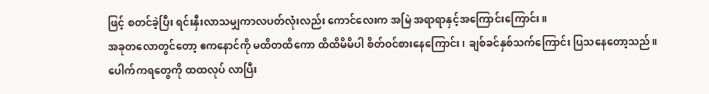ဖြင့် စတင်ခဲ့ပြီး ရင်းနှီးလာသမျှကာလပတ်လုံးလည်း ကောင်လေးက အမြဲ အရာရာနှင့်အကြောင်းကြောင်း။
အခုတလောတွင်တော့ ဧကနောင်ကို မထိတထိကော ထိထိမိမိပါ စိတ်ဝင်စားနေကြောင်း၊ ချစ်ခင်နှစ်သက်ကြောင်း ပြသနေတော့သည်။
ပေါက်ကရတွေကို ထထလုပ် လာပြီး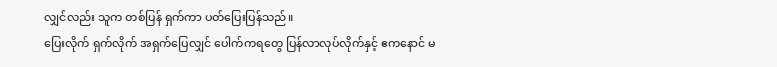လျှင်လည်း သူက တစ်ပြန် ရှက်ကာ ပတ်ပြေးပြန်သည်။
ပြေးလိုက် ရှက်လိုက် အရှက်ပြေလျှင် ပေါက်ကရတွေ ပြန်လာလုပ်လိုက်နှင့် ဧကနောင် မ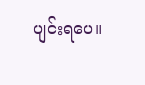ပျင်းရပေ။